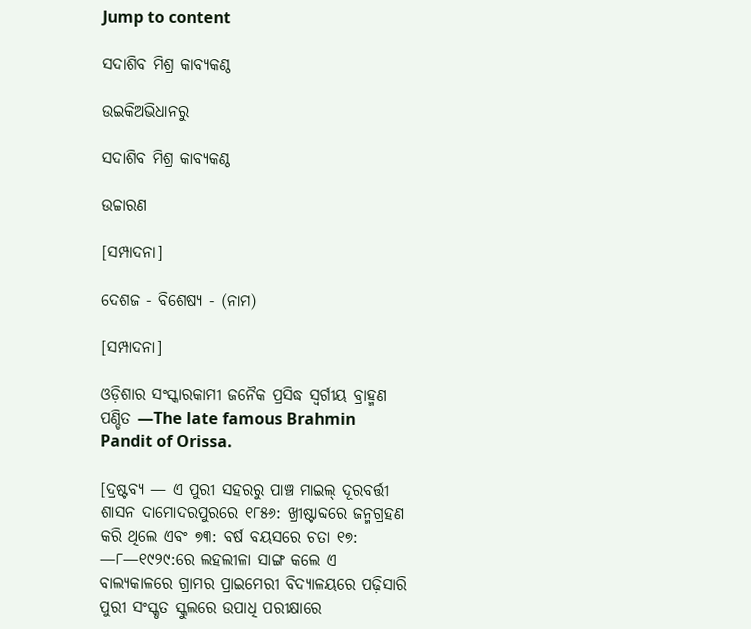Jump to content

ସଦାଶିବ ମିଶ୍ର କାବ୍ୟକଣ୍ଠ

ଉଇକିଅଭିଧାନ‌ରୁ

ସଦାଶିବ ମିଶ୍ର କାବ୍ୟକଣ୍ଠ

ଉଚ୍ଚାରଣ

[ସମ୍ପାଦନା]

ଦେଶଜ - ବିଶେଷ୍ୟ - (ନାମ)

[ସମ୍ପାଦନା]

ଓଡ଼ିଶାର ସଂସ୍କାରକାମୀ ଜନୈକ ପ୍ରସିଦ୍ଧ ସ୍ୱର୍ଗୀୟ ବ୍ରାହ୍ମଣ ପଣ୍ଡିତ —The late famous Brahmin Pandit of Orissa.

[ଦ୍ରଷ୍ଟବ୍ୟ — ଏ ପୁରୀ ସହରରୁ ପାଞ୍ଚ ମାଇଲ୍ ଦୂରବର୍ତ୍ତୀ ଶାସନ ଦାମୋଦରପୁରରେ ୧୮୫୬: ଖ୍ରୀଷ୍ଟାବ୍ଦରେ ଜନ୍ମଗ୍ରହଣ କରି ଥିଲେ ଏବଂ ୭୩: ବର୍ଷ ବୟସରେ ଚତା ୧୭: —୮—୧୯୨୯:ରେ ଲହଲୀଳା ସାଙ୍ଗ କଲେ ଏ ବାଲ୍ୟକାଳରେ ଗ୍ରାମର ପ୍ରାଇମେରୀ ବିଦ୍ୟାଳୟରେ ପଢ଼ିସାରି ପୁରୀ ସଂସ୍କୃତ ସ୍କୁଲରେ ଉପାଧି ପରୀକ୍ଷାରେ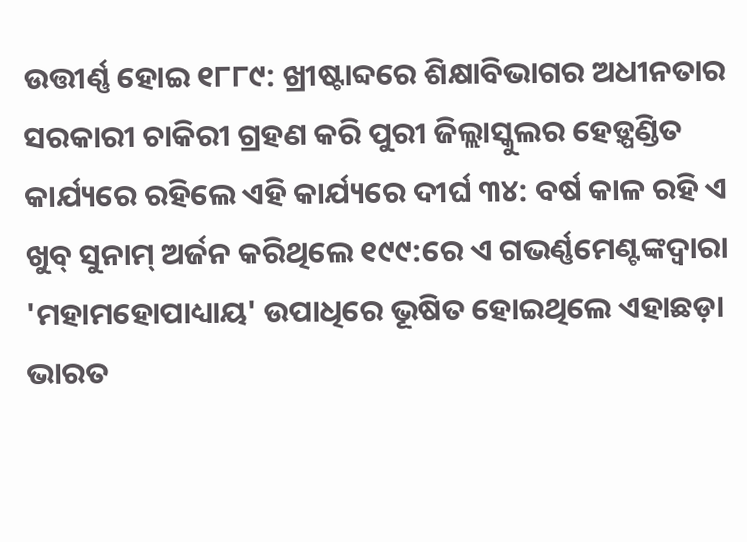ଉତ୍ତୀର୍ଣ୍ଣ ହୋଇ ୧୮୮୯: ଖ୍ରୀଷ୍ଟାବ୍ଦରେ ଶିକ୍ଷାବିଭାଗର ଅଧୀନତାର ସରକାରୀ ଚାକିରୀ ଗ୍ରହଣ କରି ପୁରୀ ଜିଲ୍ଲାସ୍କୁଲର ହେଡ଼୍ପଣ୍ଡିତ କାର୍ଯ୍ୟରେ ରହିଲେ ଏହି କାର୍ଯ୍ୟରେ ଦୀର୍ଘ ୩୪: ବର୍ଷ କାଳ ରହି ଏ ଖୁବ୍ ସୁନାମ୍ ଅର୍ଜନ କରିଥିଲେ ୧୯୯:ରେ ଏ ଗଭର୍ଣ୍ଣମେଣ୍ଟଙ୍କଦ୍ୱାରା 'ମହାମହୋପାଧ୍ୟାୟ' ଉପାଧିରେ ଭୂଷିତ ହୋଇଥିଲେ ଏହାଛଡ଼ା ଭାରତ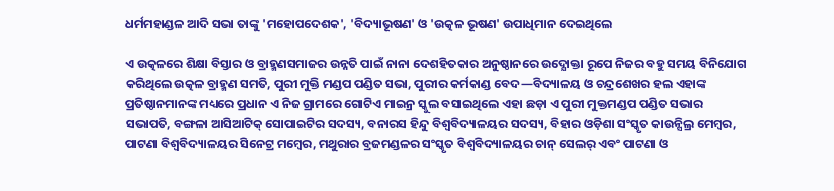ଧର୍ମମହାଣ୍ଡଳ ଆଦି ସଭା ତାଙ୍କୁ 'ମହୋପଦେଶକ', 'ବିଦ୍ୟାଭୂଷଣ' ଓ 'ଉତ୍କଳ ଭୂଷଣ' ଉପାଧିମାନ ଦେଇଥିଲେ

ଏ ଉତ୍କଳରେ ଶିକ୍ଷା ବିସ୍ତାର ଓ ବ୍ରାହ୍ମଣସମାଜର ଉନ୍ନତି ପାଇଁ ନାନା ଦେଶହିତକାର ଅନୁଷ୍ଠାନରେ ଉଦ୍ଯୋକ୍ତା ରୂପେ ନିଜର ବହୁ ସମୟ ବିନିଯୋଗ କରିଥିଲେ ଉତ୍କଳ ବ୍ରାହ୍ମଣ ସମତି, ପୁରୀ ମୁକ୍ତି ମଣ୍ଡପ ପଣ୍ଡିତ ସଭା, ପୁରୀର କର୍ମକାଣ୍ଡ ବେଦ—ବିଦ୍ୟାଳୟ ଓ ଚନ୍ଦ୍ରଶେଖର ହଲ ଏହାଙ୍କ ପ୍ରତିଷ୍ଠାନମାନଙ୍କ ମଧ୍ୟରେ ପ୍ରଧାନ ଏ ନିଜ ଗ୍ରାମରେ ଗୋଟିଏ ମାଇନ୍ର ସ୍କୁଲ ବସାଇଥିଲେ ଏହା ଛଡ଼ା ଏ ପୁରୀ ମୁକ୍ତମଣ୍ଡପ ପଣ୍ଡିତ ସଭାର ସଭାପତି, ବଙ୍ଗଳା ଆସିଆଟିକ୍ ସୋପାଇଟିର ସଦସ୍ୟ, ବନାରସ ହିନ୍ଦୁ ବିଶ୍ୱବିଦ୍ୟାଳୟର ସଦସ୍ୟ, ବିହାର ଓଡ଼ିଶା ସଂସ୍କୃତ କାଉନ୍ସିଲ୍ର ମେମ୍ୱର, ପାଟଣା ବିଶ୍ୱବିଦ୍ୟାଳୟର ସିନେଟ୍ର ମମ୍ୱେର, ମଥୁରାର ବ୍ରଜମଣ୍ଡଳର ସଂସ୍କୃତ ବିଶ୍ୱବିଦ୍ୟାଳୟର ଚାନ୍ ସେଲର୍ ଏବଂ ପାଟଣା ଓ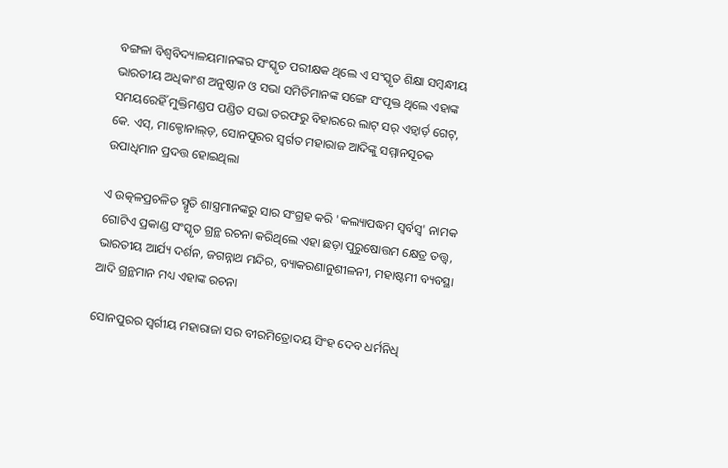ବଙ୍ଗଳା ବିଶ୍ୱବିଦ୍ୟାଳୟମାନଙ୍କର ସଂସ୍କୃତ ପରୀକ୍ଷକ ଥିଲେ ଏ ସଂସ୍କୃତ ଶିକ୍ଷା ସମ୍ୱନ୍ଧୀୟ ଭାରତୀୟ ଅଧିକାଂଶ ଅନୁଷ୍ଠାନ ଓ ସଭା ସମିତିମାନଙ୍କ ସଙ୍ଗେ ସଂପୃକ୍ତ ଥିଲେ ଏହାଙ୍କ ସମୟରେହିଁ ମୁକ୍ତିମଣ୍ଡପ ପଣ୍ଡିତ ସଭା ତରଫରୁ ବିହାରରେ ଲାଟ୍ ସର୍ ଏଡ଼୍ୱାର୍ଡ଼ ଗେଟ୍, କେ. ଏସ୍, ମାକ୍ଡୋନାଲ୍ଡ଼, ସୋନପୁରର ସ୍ୱର୍ଗତ ମହାରାଜ ଆଦିଙ୍କୁ ସମ୍ମାନସୂଚକ ଉପାଧିମାନ ପ୍ରଦତ୍ତ ହୋଇଥିଲା

ଏ ଉତ୍କଳପ୍ରଚଳିତ ସ୍ମୃତି ଶାସ୍ତ୍ରମାନଙ୍କରୁ ସାର ସଂଗ୍ରହ କରି 'କଲ୍ୟାପଦ୍ଧମ ସ୍ୱର୍ବସ୍ୱ' ନାମକ ଗୋଟିଏ ପ୍ରକାଣ୍ଡ ସଂସ୍କୃତ ଗ୍ରନ୍ଥ ରଚନା କରିଥିଲେ ଏହା ଛଡ଼ା ପୁରୁଷୋତ୍ତମ କ୍ଷେତ୍ର ତତ୍ତ୍ୱ, ଭାରତୀୟ ଆର୍ଯ୍ୟ ଦର୍ଶନ, ଜଗନ୍ନାଥ ମନ୍ଦିର, ବ୍ୟାକରଣାନୁଶୀଳନୀ, ମହାଷ୍ଟମୀ ବ୍ୟବସ୍ଥା ଆଦି ଗ୍ରନ୍ଥମାନ ମଧ୍ୟ ଏହାଙ୍କ ରଚନା

ସୋନପୁରର ସ୍ୱର୍ଗୀୟ ମହାରାଜା ସର ବୀରମିତ୍ରୋଦୟ ସିଂହ ଦେବ ଧର୍ମନିଧି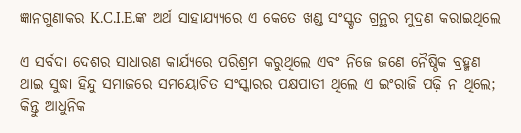ଜ୍ଞାନଗୁଣାକର K.C.I.E.ଙ୍କ ଅର୍ଥ ସାହାଯ୍ୟ୍ୟରେ ଏ କେତେ ଖଣ୍ଡ ସଂସ୍କୃତ ଗ୍ରନ୍ଥର ମୁଦ୍ରଣ କରାଇଥିଲେ

ଏ ସର୍ବଦା ଦେଶର ସାଧାରଣ କାର୍ଯ୍ୟରେ ପରିଶ୍ରମ କରୁଥିଲେ ଏବଂ ନିଜେ ଜଣେ ନୈଷ୍ଠିକ ବ୍ରହ୍ମଣ ଥାଇ ସୁଦ୍ଧା ହିନ୍ଦୁ ସମାଜରେ ସମୟୋଚିତ ସଂସ୍କାରର ପକ୍ଷପାତୀ ଥିଲେ ଏ ଇଂରାଜି ପଢ଼ି ନ ଥିଲେ; କିନ୍ତୁ ଆଧୁନିକ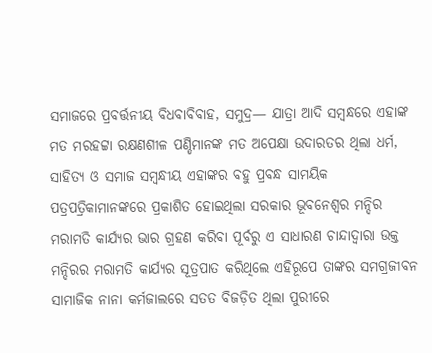ସମାଜରେ ପ୍ରବର୍ତ୍ତନୀୟ ବିଧବାବିବାହ, ସମୁଦ୍ର— ଯାତ୍ରା ଆଦି ସମ୍ୱନ୍ଧରେ ଏହାଙ୍କ ମତ ମରହଟ୍ଟା ରକ୍ଷଣଶୀଳ ପଣ୍ଡିମାନଙ୍କ ମତ ଅପେକ୍ଷା ଉଦାରତର ଥିଲା ଧର୍ମ, ସାହିତ୍ୟ ଓ ସମାଜ ସମ୍ୱନ୍ଧୀୟ ଏହାଙ୍କର ବହୁ ପ୍ରବନ୍ଧ ସାମୟିକ ପତ୍ରପତ୍ରିକାମାନଙ୍କରେ ପ୍ରକାଶିତ ହୋଇଥିଲା ସରକାର ଭୂବନେଶ୍ୱର ମନ୍ଦିର ମରାମତି କାର୍ଯ୍ୟର ଭାର ଗ୍ରହଣ କରିବା ପୂର୍ବରୁ ଏ ସାଧାରଣ ଚାନ୍ଦାଦ୍ୱାରା ଉକ୍ତ ମନ୍ଦିରର ମରାମତି କାର୍ଯ୍ୟର ସୂତ୍ରପାତ କରିଥିଲେ ଏହିରୂପେ ତାଙ୍କର ସମଗ୍ରଜୀବନ ସାମାଜିକ ନାନା କର୍ମଜାଲରେ ସତତ ବିଜଡ଼ିତ ଥିଲା ପୁରୀରେ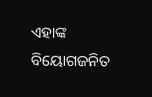ଏହାଙ୍କ ବିୟୋଗଜନିତ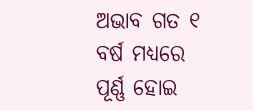ଅଭାବ ଗତ ୧ ବର୍ଷ ମଧ୍ୟରେ ପୂର୍ଣ୍ଣ ହୋଇ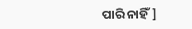ପାରି ନାହିଁ]